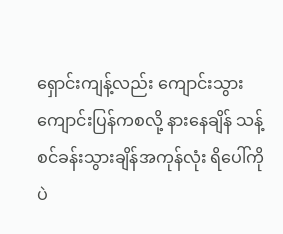ရှောင်းကျန့်လည်း ကျောင်းသွားကျောင်းပြန်ကစလို့ နားနေချိန် သန့်စင်ခန်းသွားချိန်အကုန်လုံး ရိပေါ်ကိုပဲ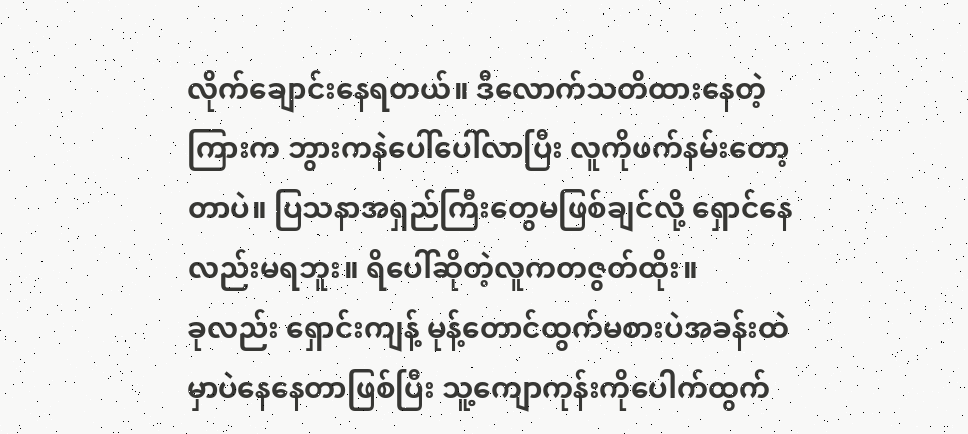လိုက်ချောင်းနေရတယ်။ ဒီလောက်သတိထားနေတဲ့ကြားက ဘွားကနဲပေါ်ပေါ်လာပြီး လူကိုဖက်နမ်းတော့တာပဲ။ ပြသနာအရှည်ကြီးတွေမဖြစ်ချင်လို့ ရှောင်နေလည်းမရဘူး။ ရိပေါ်ဆိုတဲ့လူကတဇွတ်ထိုး။
ခုလည်း ရှောင်းကျန့် မုန့်တောင်ထွက်မစားပဲအခန်းထဲမှာပဲနေနေတာဖြစ်ပြီး သူ့ကျောကုန်းကိုပေါက်ထွက်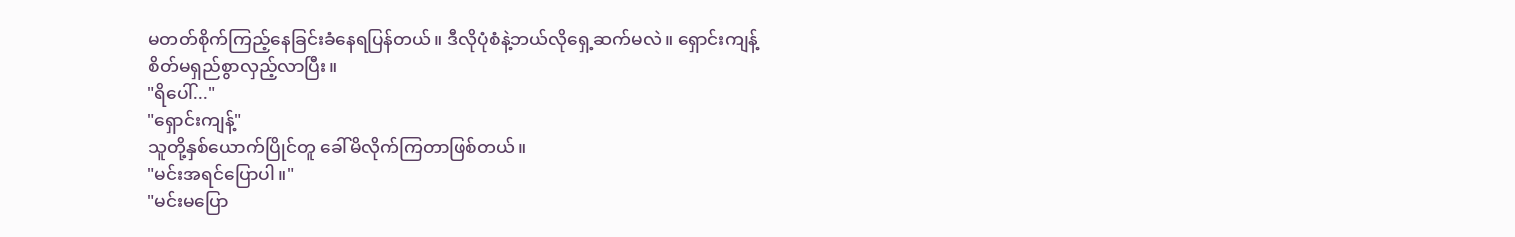မတတ်စိုက်ကြည့်နေခြင်းခံနေရပြန်တယ်။ ဒီလိုပုံစံနဲ့ဘယ်လိုရှေ့ဆက်မလဲ။ ရှောင်းကျန့်စိတ်မရှည်စွာလှည့်လာပြီး။
"ရိပေါ်..."
"ရှောင်းကျန့်"
သူတို့နှစ်ယောက်ပြိုင်တူ ခေါ်မိလိုက်ကြတာဖြစ်တယ်။
"မင်းအရင်ပြောပါ။"
"မင်းမပြော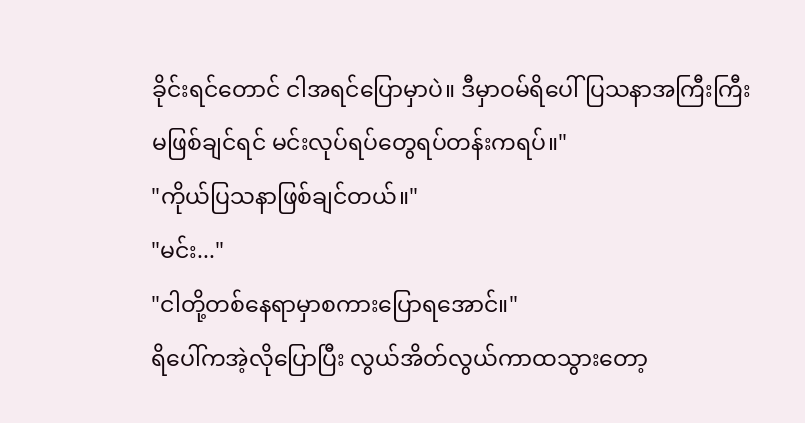ခိုင်းရင်တောင် ငါအရင်ပြောမှာပဲ။ ဒီမှာဝမ်ရိပေါ် ပြသနာအကြီးကြီးမဖြစ်ချင်ရင် မင်းလုပ်ရပ်တွေရပ်တန်းကရပ်။"
"ကိုယ်ပြသနာဖြစ်ချင်တယ်။"
"မင်း..."
"ငါတို့တစ်နေရာမှာစကားပြောရအောင်။"
ရိပေါ်ကအဲ့လိုပြောပြီး လွယ်အိတ်လွယ်ကာထသွားတော့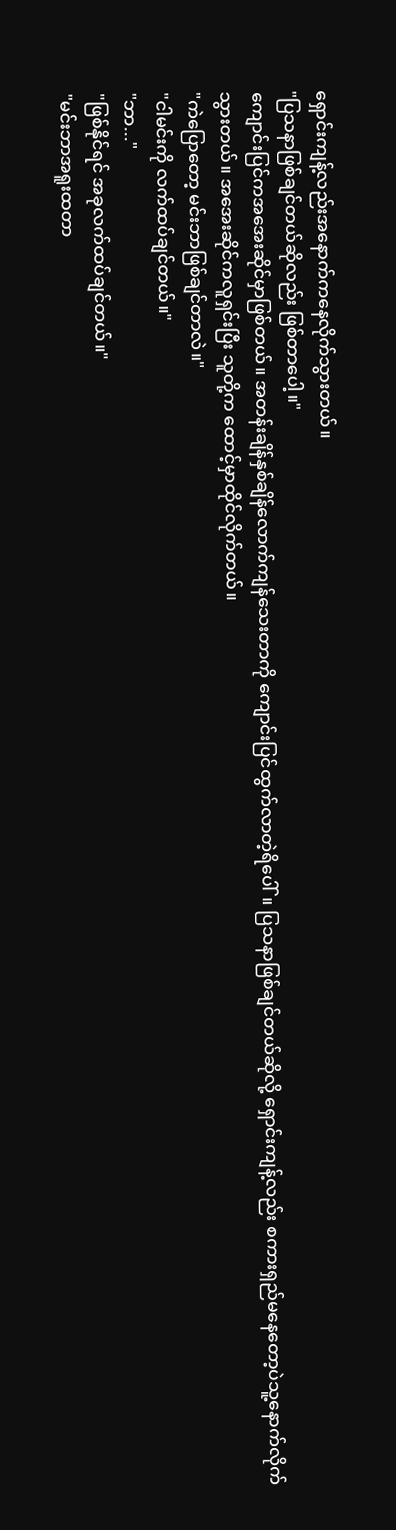ရှောင်းကျန့်လည်းအနောက်ကနေလိုက်သွားတယ်။
"ပြသနာဖြစ်ချင်တယ်ဆိုလည်း ဖြစ်တာပေါ့။"
ကျောင်းပြင်ကအအေးဆိုင်မှာဖြစ်တယ်။ အတန်းချိန်နှစ်ချိန်လောက်ကျန်သေးတာကို ကျောင်းပြင်ထွက်လာတဲ့ရိပေါ်။ ပြသနာဖြစ်ချင်တယ်ဆိုလို့ ရှောင်းကျန့်လည်း စကားရှည်မနေတော့ပဲသူ့နောက်လိုက်သွားတယ်။ အအေးဆိုင်ကလူရှင်းပြီး သူတို့က ထောင့်မှာထိုင်လိုက်တယ်။
"ကဲပြောတော့ မင်းဘာဖြစ်ချင်တာလဲ။"
"ငါမင်းကို လက်ထပ်ချင်တယ်။"
"ဘာ..."
"ဖြစ်နိုင်ရင် အခုလက်ထပ်ချင်တယ်။"
"မင်းဘာအရူးထတာ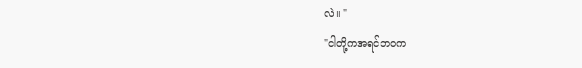လဲ။ "
"ငါတို့ကအရင်ဘဝက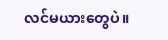လင်မယားတွေပဲ။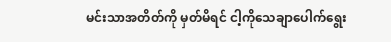မင်းသာအတိတ်ကို မှတ်မိရင် ငါ့ကိုသေချာပေါက်ရွေး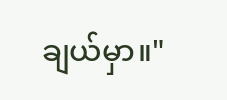ချယ်မှာ။"